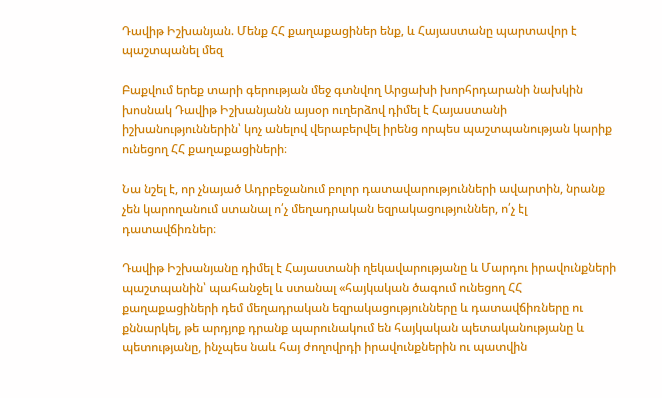Դավիթ Իշխանյան. Մենք ՀՀ քաղաքացիներ ենք, և Հայաստանը պարտավոր է պաշտպանել մեզ

Բաքվում երեք տարի գերության մեջ գտնվող Արցախի խորհրդարանի նախկին խոսնակ Դավիթ Իշխանյանն այսօր ուղերձով դիմել է Հայաստանի իշխանություններին՝ կոչ անելով վերաբերվել իրենց որպես պաշտպանության կարիք ունեցող ՀՀ քաղաքացիների։

Նա նշել է, որ չնայած Ադրբեջանում բոլոր դատավարությունների ավարտին, նրանք չեն կարողանում ստանալ ո՛չ մեղադրական եզրակացություններ, ո՛չ էլ դատավճիռներ։

Դավիթ Իշխանյանը դիմել է Հայաստանի ղեկավարությանը և Մարդու իրավունքների պաշտպանին՝ պահանջել և ստանալ «հայկական ծագում ունեցող ՀՀ քաղաքացիների դեմ մեղադրական եզրակացությունները և դատավճիռները ու քննարկել, թե արդյոք դրանք պարունակում են հայկական պետականությանը և պետությանը, ինչպես նաև հայ ժողովրդի իրավունքներին ու պատվին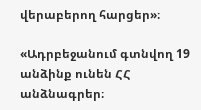վերաբերող հարցեր»։

«Ադրբեջանում գտնվող 19 անձինք ունեն ՀՀ անձնագրեր։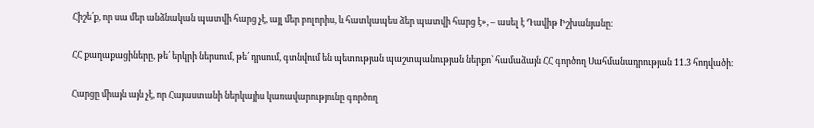Հիշե՛ք, որ սա մեր անձնական պատվի հարց չէ, այլ մեր բոլորիս, և հատկապես ձեր պատվի հարց է», – ասել է Դավիթ Իշխանյանը։

ՀՀ քաղաքացիները, թե՛ երկրի ներսում, թե՛ դրսում, գտնվում են պետության պաշտպանության ներքո՝ համաձայն ՀՀ գործող Սահմանադրության 11.3 հոդվածի։

Հարցը միայն այն չէ, որ Հայաստանի ներկայիս կառավարությունը գործող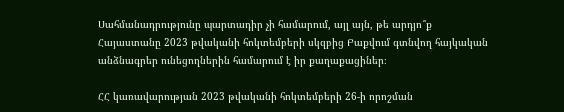Սահմանադրությունը պարտադիր չի համարում, այլ այն, թե արդյո՞ք Հայաստանը 2023 թվականի հոկտեմբերի սկզբից Բաքվում գտնվող հայկական անձնագրեր ունեցողներին համարում է իր քաղաքացիներ։

ՀՀ կառավարության 2023 թվականի հոկտեմբերի 26-ի որոշման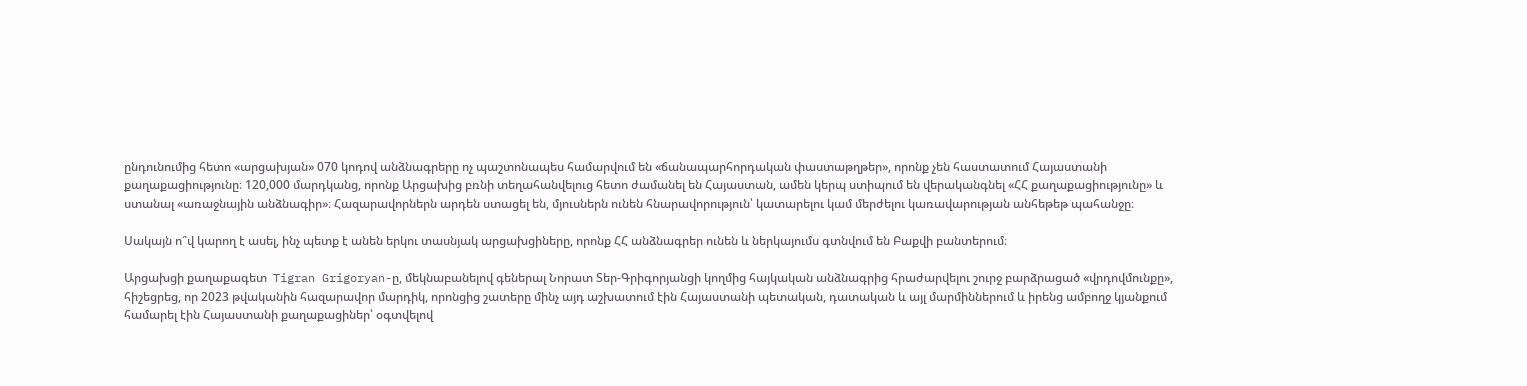ընդունումից հետո «արցախյան» 070 կոդով անձնագրերը ոչ պաշտոնապես համարվում են «ճանապարհորդական փաստաթղթեր», որոնք չեն հաստատում Հայաստանի քաղաքացիությունը։ 120,000 մարդկանց, որոնք Արցախից բռնի տեղահանվելուց հետո ժամանել են Հայաստան, ամեն կերպ ստիպում են վերականգնել «ՀՀ քաղաքացիությունը» և ստանալ «առաջնային անձնագիր»։ Հազարավորներն արդեն ստացել են, մյուսներն ունեն հնարավորություն՝ կատարելու կամ մերժելու կառավարության անհեթեթ պահանջը։

Սակայն ո՞վ կարող է ասել, ինչ պետք է անեն երկու տասնյակ արցախցիները, որոնք ՀՀ անձնագրեր ունեն և ներկայումս գտնվում են Բաքվի բանտերում։

Արցախցի քաղաքագետ  Tigran Grigoryan-ը, մեկնաբանելով գեներալ Նորատ Տեր-Գրիգորյանցի կողմից հայկական անձնագրից հրաժարվելու շուրջ բարձրացած «վրդովմունքը», հիշեցրեց, որ 2023 թվականին հազարավոր մարդիկ, որոնցից շատերը մինչ այդ աշխատում էին Հայաստանի պետական, դատական և այլ մարմիններում և իրենց ամբողջ կյանքում համարել էին Հայաստանի քաղաքացիներ՝ օգտվելով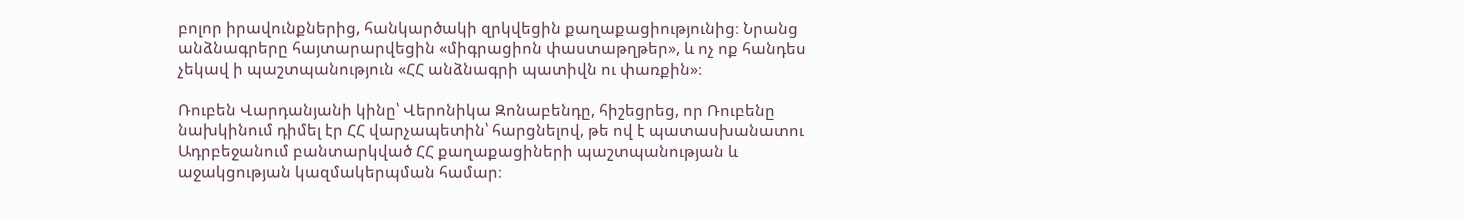բոլոր իրավունքներից, հանկարծակի զրկվեցին քաղաքացիությունից։ Նրանց անձնագրերը հայտարարվեցին «միգրացիոն փաստաթղթեր», և ոչ ոք հանդես չեկավ ի պաշտպանություն «ՀՀ անձնագրի պատիվն ու փառքին»։

Ռուբեն Վարդանյանի կինը՝ Վերոնիկա Զոնաբենդը, հիշեցրեց, որ Ռուբենը նախկինում դիմել էր ՀՀ վարչապետին՝ հարցնելով, թե ով է պատասխանատու Ադրբեջանում բանտարկված ՀՀ քաղաքացիների պաշտպանության և աջակցության կազմակերպման համար։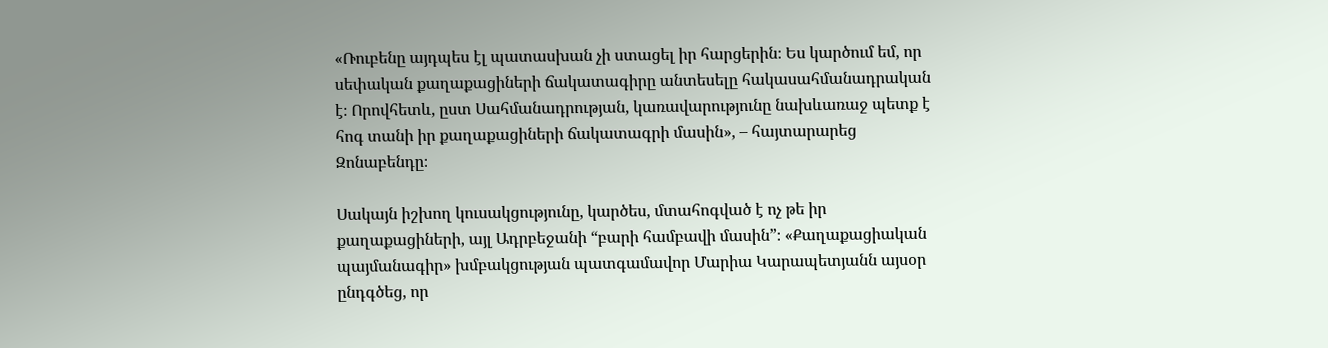«Ռուբենը այդպես էլ պատասխան չի ստացել իր հարցերին։ Ես կարծում եմ, որ սեփական քաղաքացիների ճակատագիրը անտեսելը հակասահմանադրական է։ Որովհետև, ըստ Սահմանադրության, կառավարությունը նախևառաջ պետք է հոգ տանի իր քաղաքացիների ճակատագրի մասին», – հայտարարեց Զոնաբենդը։

Սակայն իշխող կուսակցությունը, կարծես, մտահոգված է ոչ թե իր քաղաքացիների, այլ Ադրբեջանի “բարի համբավի մասին”։ «Քաղաքացիական պայմանագիր» խմբակցության պատգամավոր Մարիա Կարապետյանն այսօր ընդգծեց, որ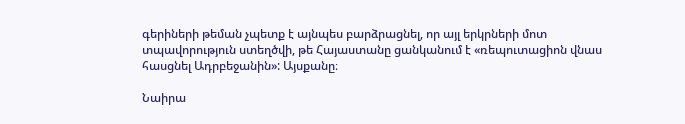գերիների թեման չպետք է այնպես բարձրացնել, որ այլ երկրների մոտ տպավորություն ստեղծվի, թե Հայաստանը ցանկանում է «ռեպուտացիոն վնաս հասցնել Ադրբեջանին»: Այսքանը։

Նաիրա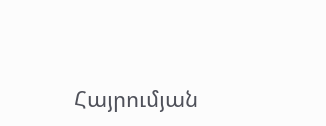Հայրումյան